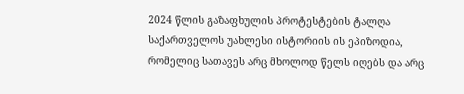2024 წლის გაზაფხულის პროტესტების ტალღა საქართველოს უახლესი ისტორიის ის ეპიზოდია, რომელიც სათავეს არც მხოლოდ წელს იღებს და არც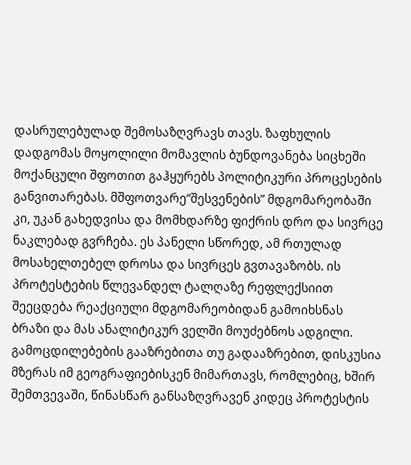დასრულებულად შემოსაზღვრავს თავს. ზაფხულის დადგომას მოყოლილი მომავლის ბუნდოვანება სიცხეში მოქანცული შფოთით გაჰყურებს პოლიტიკური პროცესების განვითარებას. მშფოთვარე“შესვენების” მდგომარეობაში კი, უკან გახედვისა და მომხდარზე ფიქრის დრო და სივრცე ნაკლებად გვრჩება. ეს პანელი სწორედ, ამ რთულად მოსახელთებელ დროსა და სივრცეს გვთავაზობს. ის პროტესტების წლევანდელ ტალღაზე რეფლექსიით შეეცდება რეაქციული მდგომარეობიდან გამოიხსნას ბრაზი და მას ანალიტიკურ ველში მოუძებნოს ადგილი. გამოცდილებების გააზრებითა თუ გადააზრებით, დისკუსია მზერას იმ გეოგრაფიებისკენ მიმართავს, რომლებიც, ხშირ შემთვევაში, წინასწარ განსაზღვრავენ კიდეც პროტესტის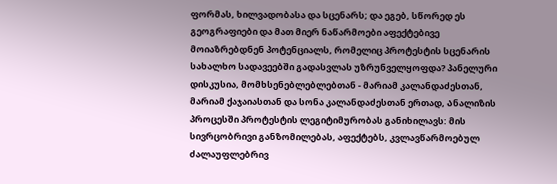ფორმას, ხილვადობასა და სცენარს; და ეგებ, სწორედ ეს გეოგრაფიები და მათ მიერ ნაწარმოები აფექტებივე მოიაზრებდნენ პოტენციალს, რომელიც პროტესტის სცენარის სახალხო სადავეებში გადასვლას უზრუნველყოფდა? პანელური დისკუსია, მომხსენებლებლებთან - მარიამ კალანდაძესთან, მარიამ ქაჯაიასთან და სონა კალანდაძესთან ერთად, Ანალიზის პროცესში პროტესტის ლეგიტიმურობას განიხილავს: მის სივრცობრივი განზომილებას, აფექტებს, კვლავწარმოებულ ძალაუფლებრივ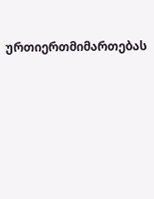ურთიერთმიმართებას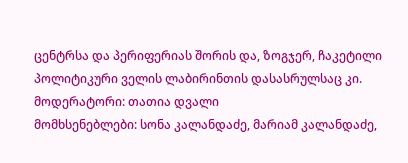ცენტრსა და პერიფერიას შორის და, ზოგჯერ, ჩაკეტილი პოლიტიკური ველის ლაბირინთის დასასრულსაც კი.
მოდერატორი: თათია დვალი
მომხსენებლები: სონა კალანდაძე, მარიამ კალანდაძე,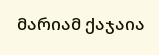მარიამ ქაჯაია